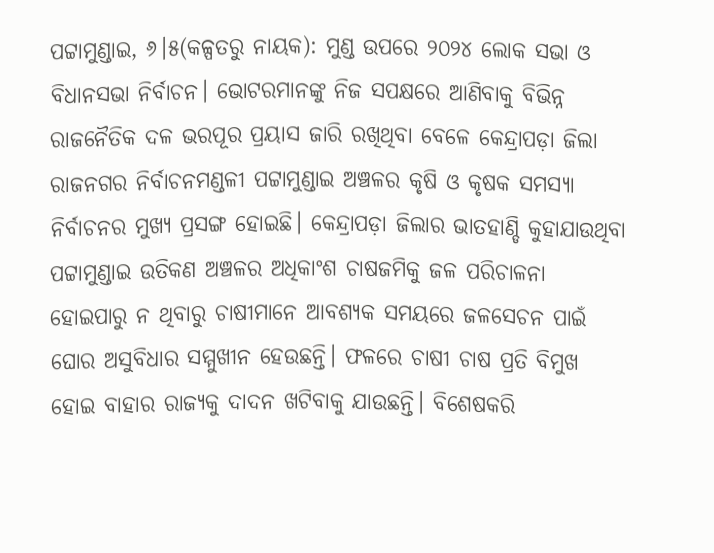ପଟ୍ଟାମୁଣ୍ଡାଇ, ୬।୫(କଳ୍ପତରୁ ନାୟକ): ମୁଣ୍ଡ ଉପରେ ୨୦୨୪ ଲୋକ ସଭା ଓ ବିଧାନସଭା ନିର୍ବାଚନ। ଭୋଟରମାନଙ୍କୁ ନିଜ ସପକ୍ଷରେ ଆଣିବାକୁ ବିଭିନ୍ନ ରାଜନୈତିକ ଦଳ ଭରପୂର ପ୍ରୟାସ ଜାରି ରଖିଥିବା ବେଳେ କେନ୍ଦ୍ରାପଡ଼ା ଜିଲା ରାଜନଗର ନିର୍ବାଚନମଣ୍ଡଳୀ ପଟ୍ଟାମୁଣ୍ଡାଇ ଅଞ୍ଚଳର କୃଷି ଓ କୃଷକ ସମସ୍ୟା ନିର୍ବାଚନର ମୁଖ୍ୟ ପ୍ରସଙ୍ଗ ହୋଇଛି। କେନ୍ଦ୍ରାପଡ଼ା ଜିଲାର ଭାତହାଣ୍ଡି କୁହାଯାଉଥିବା ପଟ୍ଟାମୁଣ୍ଡାଇ ଉତିକଣ ଅଞ୍ଚଳର ଅଧିକାଂଶ ଚାଷଜମିକୁ ଜଳ ପରିଚାଳନା ହୋଇପାରୁ ନ ଥିବାରୁ ଚାଷୀମାନେ ଆବଶ୍ୟକ ସମୟରେ ଜଳସେଚନ ପାଇଁ ଘୋର ଅସୁବିଧାର ସମ୍ମୁଖୀନ ହେଉଛନ୍ତି। ଫଳରେ ଚାଷୀ ଚାଷ ପ୍ରତି ବିମୁଖ ହୋଇ ବାହାର ରାଜ୍ୟକୁ ଦାଦନ ଖଟିବାକୁ ଯାଉଛନ୍ତି। ବିଶେଷକରି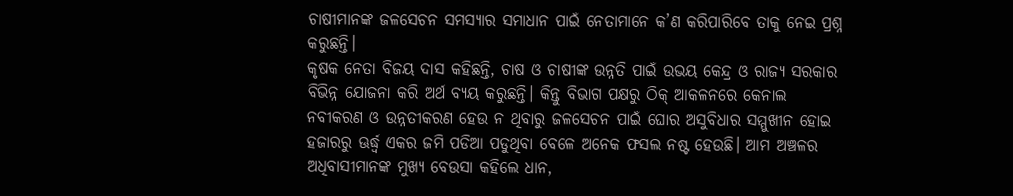ଚାଷୀମାନଙ୍କ ଜଳସେଚନ ସମସ୍ୟାର ସମାଧାନ ପାଇଁ ନେତାମାନେ କ’ଣ କରିପାରିବେ ତାକୁ ନେଇ ପ୍ରଶ୍ନ କରୁଛନ୍ତି।
କୃଷକ ନେତା ବିଜୟ ଦାସ କହିଛନ୍ତି, ଚାଷ ଓ ଚାଷୀଙ୍କ ଉନ୍ନତି ପାଇଁ ଉଭୟ କେନ୍ଦ୍ର ଓ ରାଜ୍ୟ ସରକାର ବିଭିନ୍ନ ଯୋଜନା କରି ଅର୍ଥ ବ୍ୟୟ କରୁଛନ୍ତି। କିନ୍ତୁ ବିଭାଗ ପକ୍ଷରୁ ଠିକ୍ ଆକଳନରେ କେନାଲ ନବୀକରଣ ଓ ଉନ୍ନତୀକରଣ ହେଉ ନ ଥିବାରୁ ଜଳସେଚନ ପାଇଁ ଘୋର ଅସୁବିଧାର ସମ୍ମୁଖୀନ ହୋଇ ହଜାରରୁ ଊର୍ଦ୍ଧ୍ୱ ଏକର ଜମି ପଡିଆ ପଡୁଥିବା ବେଳେ ଅନେକ ଫସଲ ନଷ୍ଟ ହେଉଛି। ଆମ ଅଞ୍ଚଳର ଅଧିବାସୀମାନଙ୍କ ମୁଖ୍ୟ ବେଉସା କହିଲେ ଧାନ,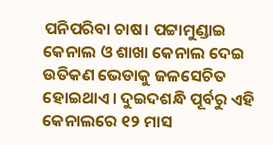ପନିପରିବା ଚାଷ। ପଟ୍ଟାମୁଣ୍ଡାଇ କେନାଲ ଓ ଶାଖା କେନାଲ ଦେଇ ଉତିକଣ ଭେଡାକୁ ଜଳସେଚିତ ହୋଇଥାଏ। ଦୁଇଦଶନ୍ଧି ପୂର୍ବରୁ ଏହି କେନାଲରେ ୧୨ ମାସ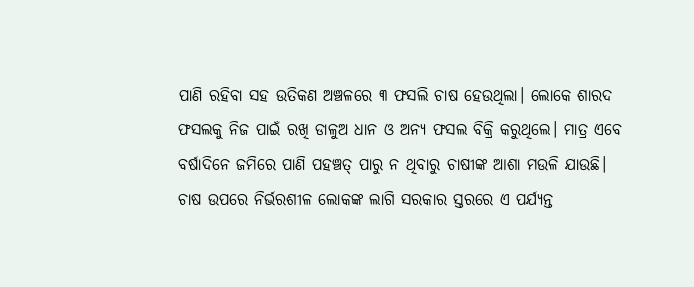ପାଣି ରହିବା ସହ ଉତିକଣ ଅଞ୍ଚଳରେ ୩ ଫସଲି ଚାଷ ହେଉଥିଲା। ଲୋକେ ଶାରଦ ଫସଲକୁ ନିଜ ପାଇଁ ରଖି ଡାଳୁଅ ଧାନ ଓ ଅନ୍ୟ ଫସଲ ବିକ୍ରି କରୁଥିଲେ। ମାତ୍ର ଏବେ ବର୍ଷାଦିନେ ଜମିରେ ପାଣି ପହଞ୍ଚତ୍ ପାରୁ ନ ଥିବାରୁ ଚାଷୀଙ୍କ ଆଶା ମଉଳି ଯାଉଛି।
ଚାଷ ଉପରେ ନିର୍ଭରଶୀଳ ଲୋକଙ୍କ ଲାଗି ସରକାର ସ୍ତରରେ ଏ ପର୍ଯ୍ୟନ୍ତ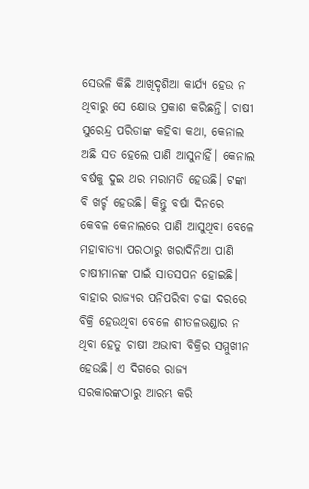ସେଭଳି କିଛି ଆଖିଦୃଶିଆ କାର୍ଯ୍ୟ ହେଉ ନ ଥିବାରୁ ସେ କ୍ଷୋଭ ପ୍ରକାଶ କରିଛନ୍ତି। ଚାଷୀ ସୁରେନ୍ଦ୍ର ପରିଡାଙ୍କ କହିବା କଥା, କେନାଲ ଅଛି ସତ ହେଲେ ପାଣି ଆସୁନାହିଁ। କେନାଲ ବର୍ଷକୁ ଦୁଇ ଥର ମରାମତି ହେଉଛି। ଟଙ୍କା ବି ଖର୍ଚ୍ଚ ହେଉଛି। କିନ୍ତୁ ବର୍ଷା ଦିନରେ କେବଳ କେନାଲରେ ପାଣି ଆସୁଥିବା ବେଳେ ମହାବାତ୍ୟା ପରଠାରୁ ଖରାଦିନିଆ ପାଣି ଚାଷୀମାନଙ୍କ ପାଇଁ ସାତସପନ ହୋଇଛି। ବାହାର ରାଜ୍ୟର ପନିପରିବା ଚଢା ଦରରେ ବିକ୍ରି ହେଉଥିବା ବେଳେ ଶୀତଳଭଣ୍ଡାର ନ ଥିବା ହେତୁ ଚାଷୀ ଅଭାବୀ ବିକ୍ରିର ସମ୍ମୁଖୀନ ହେଉଛି। ଏ ଦିଗରେ ରାଜ୍ୟ ସରକାରଙ୍କଠାରୁ ଆରମ୍ଭ କରି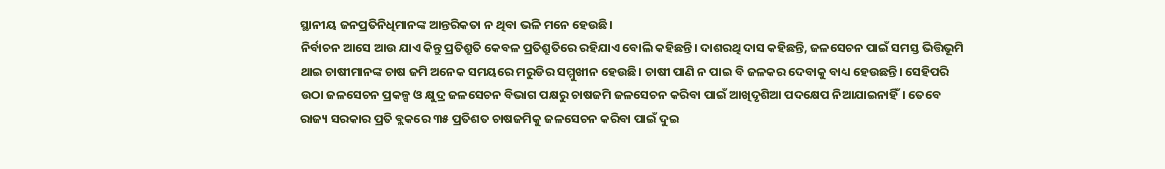ସ୍ଥାନୀୟ ଜନପ୍ରତିନିଧିମାନଙ୍କ ଆନ୍ତରିକତା ନ ଥିବା ଭଳି ମନେ ହେଉଛି।
ନିର୍ବାଚନ ଆସେ ଆଉ ଯାଏ କିନ୍ତୁ ପ୍ରତିଶ୍ରୁତି କେବଳ ପ୍ରତିଶ୍ରୁତିରେ ରହିଯାଏ ବୋଲି କହିଛନ୍ତି। ଦାଶରଥି ଦାସ କହିଛନ୍ତି, ଜଳସେଚନ ପାଇଁ ସମସ୍ତ ଭିତ୍ତିଭୂମି ଥାଇ ଚାଷୀମାନଙ୍କ ଚାଷ ଜମି ଅନେକ ସମୟରେ ମରୁଡିର ସମ୍ମୁଖୀନ ହେଉଛି। ଚାଷୀ ପାଣି ନ ପାଇ ବି ଜଳକର ଦେବାକୁ ବାଧ୍ୟ ହେଉଛନ୍ତି। ସେହିପରି ଉଠା ଜଳସେଚନ ପ୍ରକଳ୍ପ ଓ କ୍ଷୁଦ୍ର ଜଳସେଚନ ବିଭାଗ ପକ୍ଷରୁ ଚାଷଜମି ଜଳସେଚନ କରିବା ପାଇଁ ଆଖିଦୃଶିଆ ପଦକ୍ଷେପ ନିଆଯାଇନାହିଁ। ତେବେ ରାଜ୍ୟ ସରକାର ପ୍ରତି ବ୍ଲକରେ ୩୫ ପ୍ରତିଶତ ଚାଷଜମିକୁ ଜଳସେଚନ କରିବା ପାଇଁ ଦୁଇ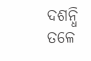ଦଶନ୍ଧି ତଳେ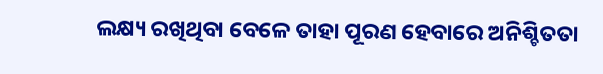ଲକ୍ଷ୍ୟ ରଖିଥିବା ବେଳେ ତାହା ପୂରଣ ହେବାରେ ଅନିଶ୍ଚିତତା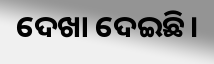ଦେଖା ଦେଇଛି।